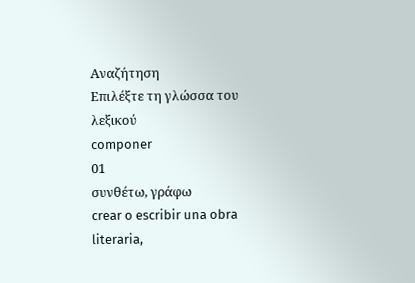Αναζήτηση
Επιλέξτε τη γλώσσα του λεξικού
componer
01
συνθέτω, γράφω
crear o escribir una obra literaria,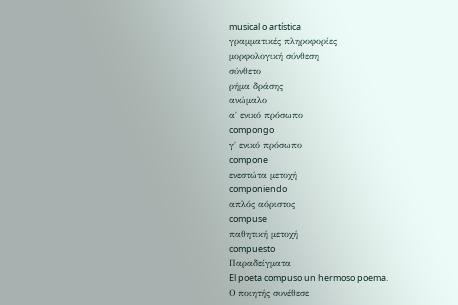musical o artística
γραμματικές πληροφορίες
μορφολογική σύνθεση
σύνθετο
ρήμα δράσης
ανώμαλο
α΄ ενικό πρόσωπο
compongo
γ΄ ενικό πρόσωπο
compone
ενεστώτα μετοχή
componiendo
απλός αόριστος
compuse
παθητική μετοχή
compuesto
Παραδείγματα
El poeta compuso un hermoso poema.
Ο ποιητής συνέθεσε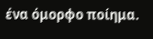ένα όμορφο ποίημα.